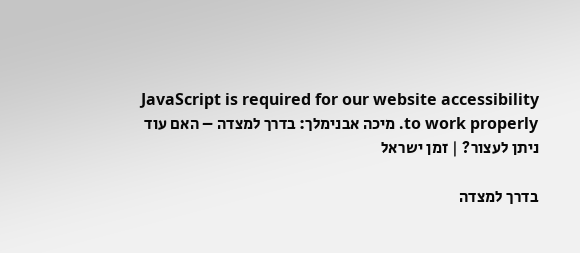JavaScript is required for our website accessibility to work properly. מיכה אבנימלך: בדרך למצדה – האם עוד ניתן לעצור? | זמן ישראל

בדרך למצדה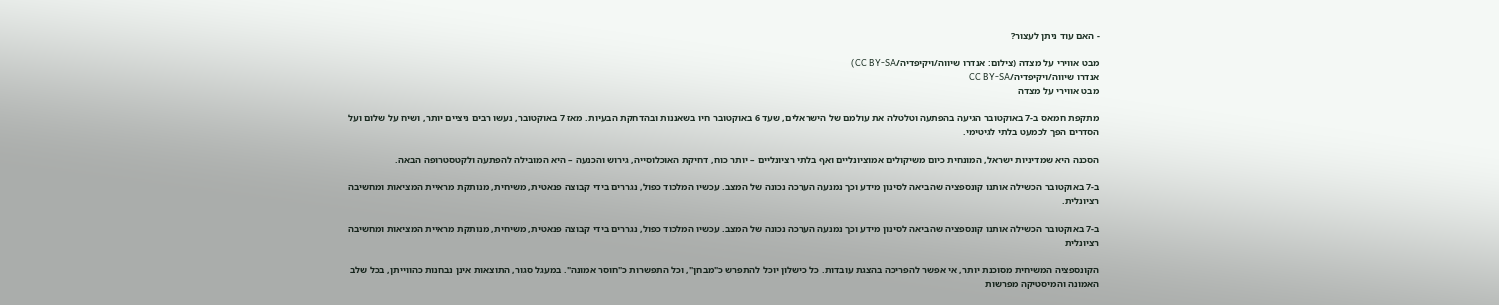- האם עוד ניתן לעצור?

מבט אווירי על מצדה (צילום: אנדרו שיווה/ויקיפדיה/CC BY-SA)
אנדרו שיווה/ויקיפדיה/CC BY-SA
מבט אווירי על מצדה

מתקפת חמאס ב-7 באוקטובר הגיעה בהפתעה וטלטלה את עולמם של הישראלים, שעד 6 באוקטובר חיו בשאננות ובהדחקת הבעיות. מאז 7 באוקטובר, נעשו רבים ניציים יותר, ושיח על שלום ועל הסדרים הפך לכמעט בלתי לגיטימי.

הסכנה היא שמדיניות ישראל, המונחית כיום משיקולים אמוציונליים ואף בלתי רציונליים – יותר כוח, דחיקת האוכלוסייה, גירוש והכנעה – היא המובילה להפתעה ולקטסטרופה הבאה.

ב-7 באוקטובר הכשילה אותנו קונספציה שהביאה לסינון מידע וכך נמנעה הערכה נכונה של המצב. עכשיו המלכוד כפול, נגררים בידי קבוצה פנאטית, משיחית, מנותקת מראיית המציאות ומחשיבה רציונלית.

ב-7 באוקטובר הכשילה אותנו קונספציה שהביאה לסינון מידע וכך נמנעה הערכה נכונה של המצב. עכשיו המלכוד כפול, נגררים בידי קבוצה פנאטית, משיחית, מנותקת מראיית המציאות ומחשיבה רציונלית

הקונספציה המשיחית מסוכנת יותר, אי אפשר להפריכה בהצגת עובדות. כל כישלון יוכל להתפרש כ"מבחן", וכל התפשרות כ"חוסר אמונה". במעגל סגור, התוצאות אינן נבחנות כהווייתן, בכל שלב האמונה והמיסטיקה מפרשות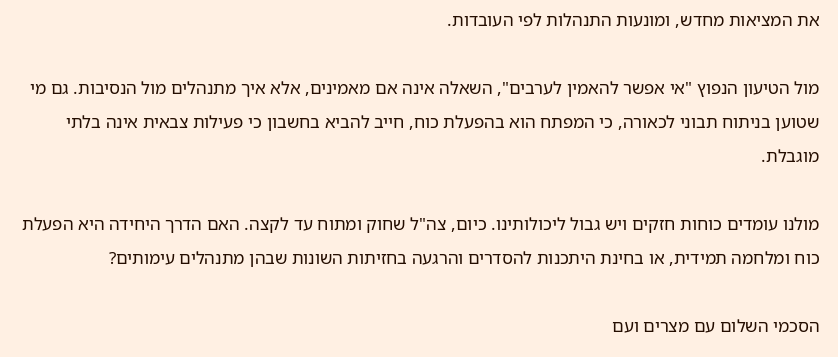את המציאות מחדש, ומונעות התנהלות לפי העובדות.

מול הטיעון הנפוץ "אי אפשר להאמין לערבים", השאלה אינה אם מאמינים, אלא איך מתנהלים מול הנסיבות. גם מי שטוען בניתוח תבוני לכאורה, כי המפתח הוא בהפעלת כוח, חייב להביא בחשבון כי פעילות צבאית אינה בלתי מוגבלת.

מולנו עומדים כוחות חזקים ויש גבול ליכולותינו. כיום, צה"ל שחוק ומתוח עד לקצה. האם הדרך היחידה היא הפעלת כוח ומלחמה תמידית, או בחינת היתכנות להסדרים והרגעה בחזיתות השונות שבהן מתנהלים עימותים?

הסכמי השלום עם מצרים ועם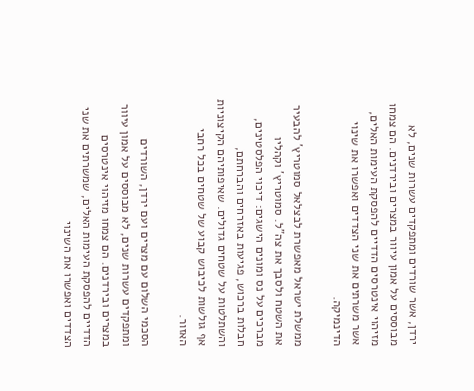ירדן, אשר שורדים ומתפקדים עשרות שנים, לא מבוססים על אמון עיוור במצרים ובירדנים. הם צמחו מזיהוי אינטרסים הדדיים להפסקת העימות האלים, אשר משרתים את שני הצדדים ואפשרו את שינוי הדינמיקה.

ממשלת ישראל מאפשרת לבצלאל סמוטריץ' להבעיר את השטח ולסבך את צה"ל. סמוטריץ' וקהליו מברכים על נס ומונים הישגים: דיכוי הפלסטינים, חבלות ברכוש, פגיעות באזרחים והברחתם, והשתלטות על שטחים גדולים. שאיפותיהם הקיצוניות אף גולשות לכיבוש קבוע של שטחים בכל רחבי האזור.

הסכמי השלום עם מצרים ועם ירדן, השורדים ומתפקדים עשרות שנים, לא מבוססים על אמון עיוור במצרים ובירדנים. הם צמחו מזיהוי אינטרסים הדדיים להפסקת העימות האלים, שמשרתים את שני הצדדים ואפשרו את השינוי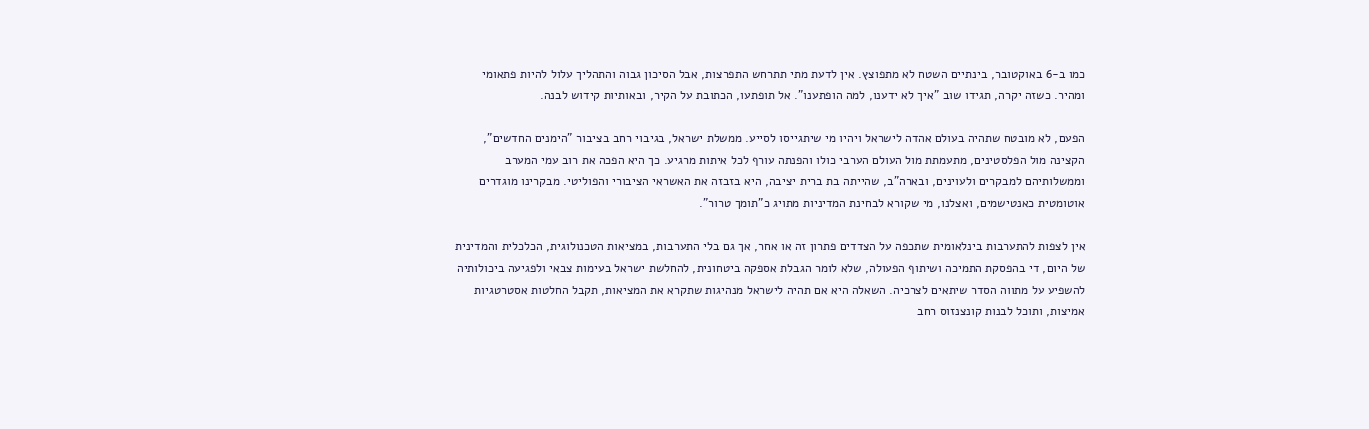כמו ב-6 באוקטובר, בינתיים השטח לא מתפוצץ. אין לדעת מתי תתרחש התפרצות, אבל הסיכון גבוה והתהליך עלול להיות פתאומי ומהיר. כשזה יקרה, תגידו שוב "איך לא ידענו, למה הופתענו". אל תופתעו, הכתובת על הקיר, ובאותיות קידוש לבנה.

הפעם, לא מובטח שתהיה בעולם אהדה לישראל ויהיו מי שיתגייסו לסייע. ממשלת ישראל, בגיבוי רחב בציבור "הימנים החדשים", הקצינה מול הפלסטינים, מתעמתת מול העולם הערבי כולו והפנתה עורף לכל איתות מרגיע. כך היא הפכה את רוב עמי המערב וממשלותיהם למבקרים ולעוינים, ובארה"ב, שהייתה בת ברית יציבה, היא בזבזה את האשראי הציבורי והפוליטי. מבקרינו מוגדרים אוטומטית כאנטישמים, ואצלנו, מי שקורא לבחינת המדיניות מתויג כ"תומך טרור".

אין לצפות להתערבות בינלאומית שתכפה על הצדדים פתרון זה או אחר, אך גם בלי התערבות, במציאות הטכנולוגית, הכלכלית והמדינית של היום, די בהפסקת התמיכה ושיתוף הפעולה, שלא לומר הגבלת אספקה ביטחונית, להחלשת ישראל בעימות צבאי ולפגיעה ביכולותיה להשפיע על מתווה הסדר שיתאים לצרכיה. השאלה היא אם תהיה לישראל מנהיגות שתקרא את המציאות, תקבל החלטות אסטרטגיות אמיצות, ותוכל לבנות קונצנזוס רחב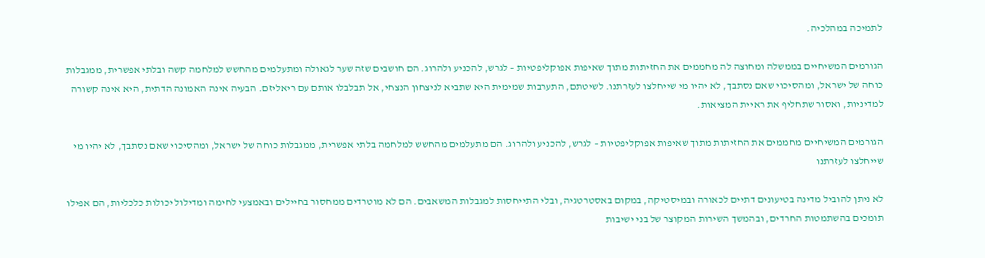לתמיכה במהלכיה.

הגורמים המשיחיים בממשלה ומחוצה לה מחממים את החזיתות מתוך שאיפות אפוקליפטיות – לגרש, להכניע ולהרוג. הם חושבים שזה שער לגאולה ומתעלמים מהחשש למלחמה קשה ובלתי אפשרית, ממגבלות כוחה של ישראל, ומהסיכוי שאם נסתבך, לא יהיו מי שייחלצו לעזרתנו. לשיטתם, התערבות שמימית היא שתביא לניצחון הנצחי, אל תבלבלו אותם עם ריאליזם. הבעיה אינה האמונה הדתית, היא אינה קשורה למדיניות, ואסור שתחליף את ראיית המציאות.

הגורמים המשיחיים מחממים את החזיתות מתוך שאיפות אפוקליפטיות – לגרש, להכניע ולהרוג. הם מתעלמים מהחשש למלחמה בלתי אפשרית, ממגבלות כוחה של ישראל, ומהסיכוי שאם נסתבך, לא יהיו מי שייחלצו לעזרתנו

לא ניתן להוביל מדינה בטיעונים דתיים לכאורה ובמיסטיקה, במקום באסטרטגיה, ובלי התייחסות למגבלות המשאבים. הם לא מוטרדים ממחסור בחיילים ובאמצעי לחימה ומדילול יכולות כלכליות, הם אפילו תומכים בהשתמטות החרדים, ובהמשך השירות המקוצר של בני ישיבות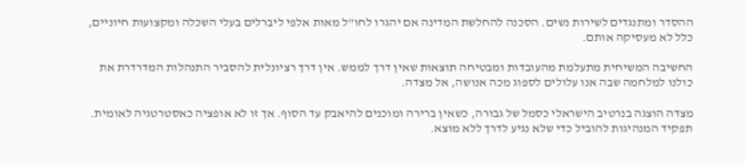ההסדר ומתנגדים לשירות נשים. הסכנה להחלשת המדינה אם יהגרו לחו"ל מאות אלפי ליברלים בעלי השכלה ומקצועות חיוניים, כלל לא מעסיקה אותם.

החשיבה המשיחית מתעלמת מהעובדות ומבטיחה תוצאות שאין דרך לממש. אין דרך רציונלית להסביר התנהלות המדרדרת את כולנו למלחמה שבה אנו עלולים לספוג מכה אנושה, אל מצדה.

מצדה הוצגה בנרטיב הישראלי כסמל של גבורה, כשאין ברירה ומוכנים להיאבק עד הסוף. אך זו לא אופציה כאסטרטגיה לאומית. תפקיד המנהיגות להוביל כדי שלא נגיע לדרך ללא מוצא.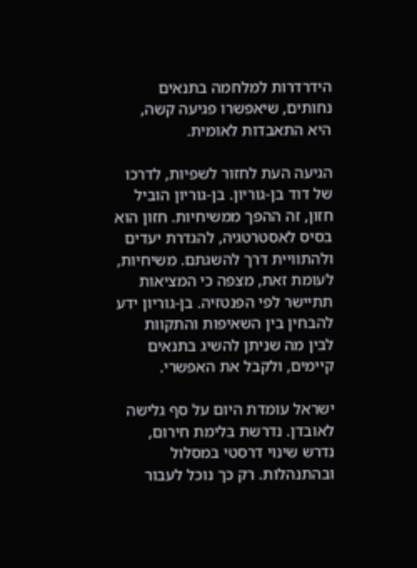הידרדרות למלחמה בתנאים נחותים, שיאפשרו פגיעה קשה, היא התאבדות לאומית.

הגיעה העת לחזור לשפיות, לדרכו של דוד בן-גוריון. בן-גוריון הוביל חזון, זה ההפך ממשיחיות. חזון הוא בסיס לאסטרטגיה, להגדרת יעדים ולהתוויית דרך להשגתם. משיחיות, לעומת זאת, מצפה כי המציאות תתיישר לפי הפנטזיה. בן-גוריון ידע להבחין בין השאיפות והתקוות לבין מה שניתן להשיג בתנאים קיימים, ולקבל את האפשרי.

ישראל עומדת היום על סף גלישה לאובדן. נדרשת בלימת חירום, נדרש שינוי דרסטי במסלול ובהתנהלות. רק כך נוכל לעבור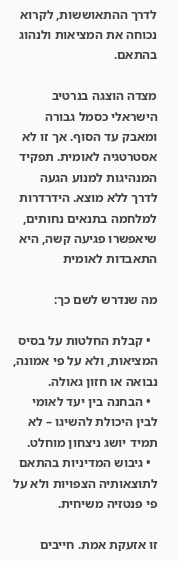לדרך ההתאוששות, לקרוא נכוחה את המציאות ולנהוג בהתאם.

מצדה הוצגה בנרטיב הישראלי כסמל גבורה ומאבק עד הסוף. אך זו לא אסטרטגיה לאומית. תפקיד המנהיגות למנוע הגעה לדרך ללא מוצא. הידרדרות למלחמה בתנאים נחותים, שיאפשרו פגיעה קשה, היא התאבדות לאומית

מה שנדרש לשם כך:

  • קבלת החלטות על בסיס המציאות, ולא על פי אמונה, נבואה או חזון גאולה.
  • הבחנה בין יעד לאומי לבין היכולת להשיגו – לא תמיד יושג ניצחון מוחלט.
  • גיבוש המדיניות בהתאם לתוצאותיה הצפויות ולא על פי פנטזיה משיחית.

זו אזעקת אמת. חייבים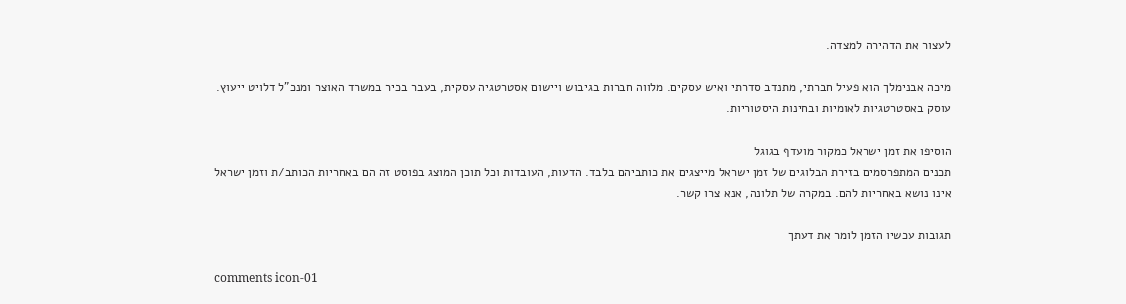לעצור את הדהירה למצדה.

מיכה אבנימלך הוא פעיל חברתי, מתנדב סדרתי ואיש עסקים. מלווה חברות בגיבוש ויישום אסטרטגיה עסקית, בעבר בכיר במשרד האוצר ומנכ"ל דלויט ייעוץ. עוסק באסטרטגיות לאומיות ובחינות היסטוריות.

הוסיפו את זמן ישראל כמקור מועדף בגוגל
תכנים המתפרסמים בזירת הבלוגים של זמן ישראל מייצגים את כותביהם בלבד. הדעות, העובדות וכל תוכן המוצג בפוסט זה הם באחריות הכותב/ת וזמן ישראל אינו נושא באחריות להם. במקרה של תלונה, אנא צרו קשר.

תגובות עכשיו הזמן לומר את דעתך

comments icon-01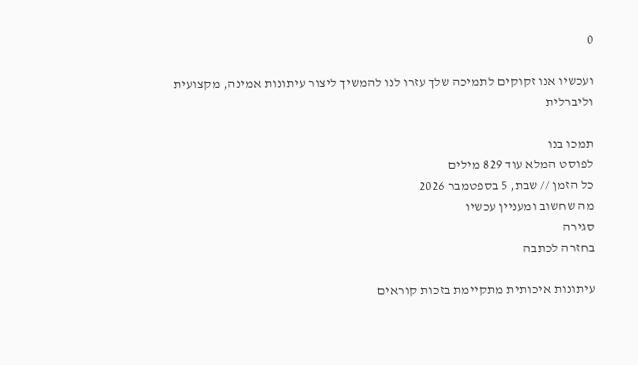0

ועכשיו אנו זקוקים לתמיכה שלך עזרו לנו להמשיך ליצור עיתונות אמינה, מקצועית וליברלית

תמכו בנו
לפוסט המלא עוד 829 מילים
כל הזמן // שבת, 5 בספטמבר 2026
מה שחשוב ומעניין עכשיו
סגירה
בחזרה לכתבה

עיתונות איכותית מתקיימת בזכות קוראים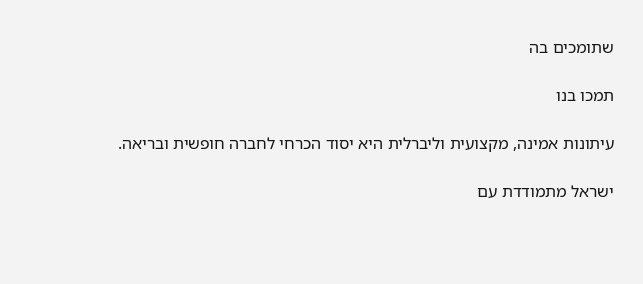שתומכים בה

תמכו בנו

עיתונות אמינה, מקצועית וליברלית היא יסוד הכרחי לחברה חופשית ובריאה.

ישראל מתמודדת עם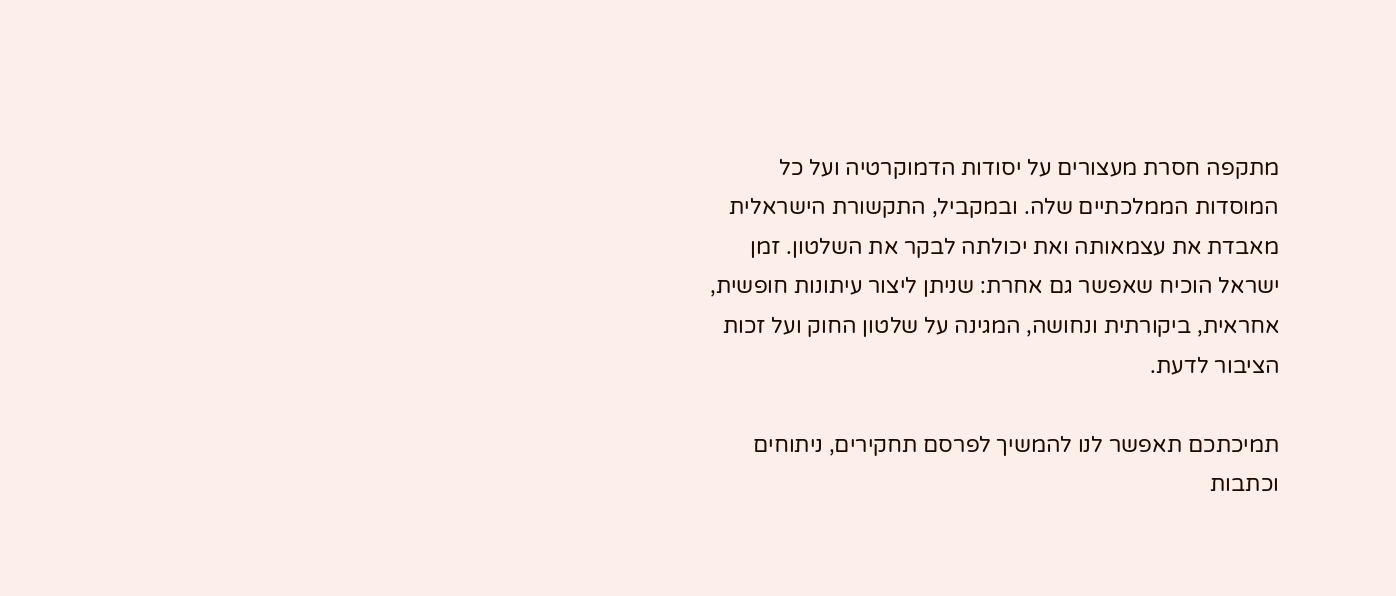מתקפה חסרת מעצורים על יסודות הדמוקרטיה ועל כל המוסדות הממלכתיים שלה. ובמקביל, התקשורת הישראלית מאבדת את עצמאותה ואת יכולתה לבקר את השלטון. זמן ישראל הוכיח שאפשר גם אחרת: שניתן ליצור עיתונות חופשית, אחראית, ביקורתית ונחושה, המגינה על שלטון החוק ועל זכות הציבור לדעת.

תמיכתכם תאפשר לנו להמשיך לפרסם תחקירים, ניתוחים וכתבות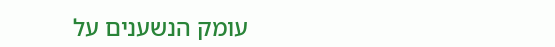עומק הנשענים על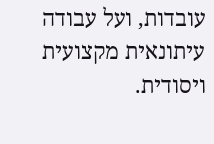עובדות, ועל עבודה עיתונאית מקצועית ויסודית.